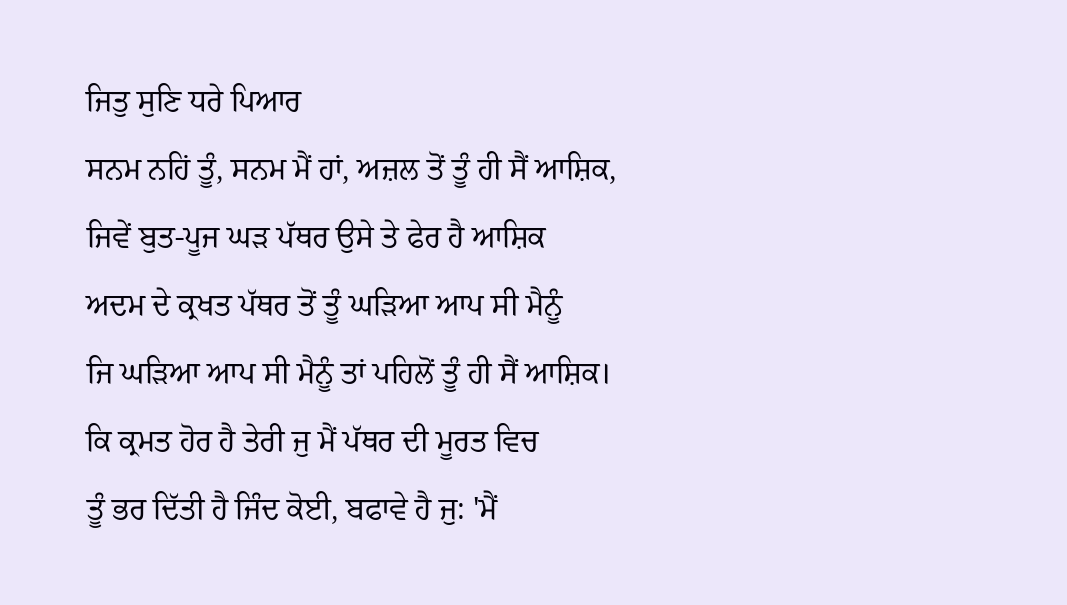ਜਿਤੁ ਸੁਣਿ ਧਰੇ ਪਿਆਰ
ਸਨਮ ਨਹਿਂ ਤੂੰ, ਸਨਮ ਮੈਂ ਹਾਂ, ਅਜ਼ਲ ਤੋਂ ਤੂੰ ਹੀ ਸੈਂ ਆਸ਼ਿਕ,
ਜਿਵੇਂ ਬੁਤ-ਪੂਜ ਘੜ ਪੱਥਰ ਉਸੇ ਤੇ ਫੇਰ ਹੈ ਆਸ਼ਿਕ
ਅਦਮ ਦੇ ਕ੍ਰਖਤ ਪੱਥਰ ਤੋਂ ਤੂੰ ਘੜਿਆ ਆਪ ਸੀ ਮੈਨੂੰ
ਜਿ ਘੜਿਆ ਆਪ ਸੀ ਮੈਨੂੰ ਤਾਂ ਪਹਿਲੋਂ ਤੂੰ ਹੀ ਸੈਂ ਆਸ਼ਿਕ।
ਕਿ ਕ੍ਰਮਤ ਹੋਰ ਹੈ ਤੇਰੀ ਜੁ ਮੈਂ ਪੱਥਰ ਦੀ ਮੂਰਤ ਵਿਚ
ਤੂੰ ਭਰ ਦਿੱਤੀ ਹੈ ਜਿੰਦ ਕੋਈ, ਬਫਾਵੇ ਹੈ ਜੁ: 'ਮੈਂ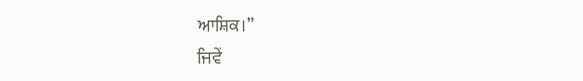ਆਸ਼ਿਕ।”
ਜਿਵੇਂ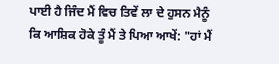ਪਾਈ ਹੈ ਜਿੰਦ ਮੈਂ ਵਿਚ ਤਿਵੇਂ ਲਾ ਦੇ ਹੁਸਨ ਮੈਨੂੰ
ਕਿ ਆਸ਼ਿਕ ਹੋਕੇ ਤੂੰ ਮੈਂ ਤੇ ਪਿਆ ਆਖੇਂ: "ਹਾਂ ਮੈਂ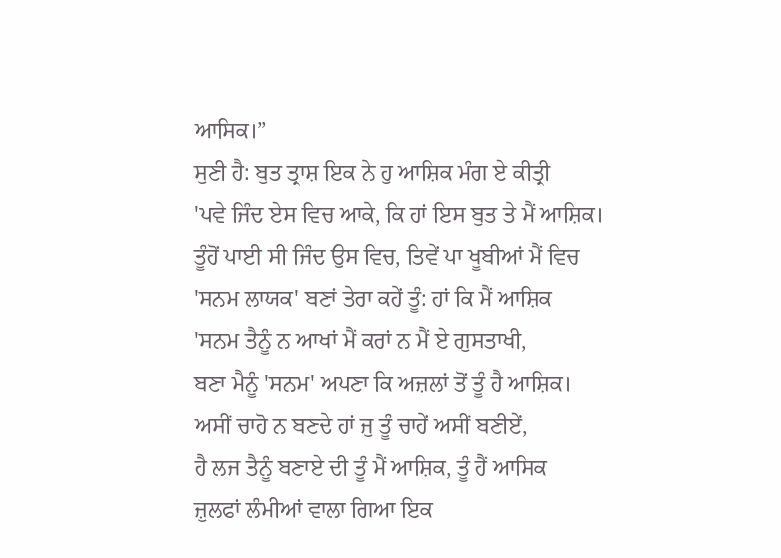ਆਸਿਕ।”
ਸੁਣੀ ਹੈ: ਬੁਤ ਤ੍ਰਾਸ਼ ਇਕ ਨੇ ਹੁ ਆਸ਼ਿਕ ਮੰਗ ਏ ਕੀਤ੍ਰੀ
'ਪਵੇ ਜਿੰਦ ਏਸ ਵਿਚ ਆਕੇ, ਕਿ ਹਾਂ ਇਸ ਬੁਤ ਤੇ ਮੈਂ ਆਸ਼ਿਕ।
ਤੂੰਹੋਂ ਪਾਈ ਸੀ ਜਿੰਦ ਉਸ ਵਿਚ, ਤਿਵੇਂ ਪਾ ਖੂਬੀਆਂ ਮੈਂ ਵਿਚ
'ਸਨਮ ਲਾਯਕ' ਬਣਾਂ ਤੇਰਾ ਕਹੇਂ ਤੂੰ: ਹਾਂ ਕਿ ਮੈਂ ਆਸ਼ਿਕ
'ਸਨਮ ਤੈਨੂੰ ਨ ਆਖਾਂ ਮੈਂ ਕਰਾਂ ਨ ਮੈਂ ਏ ਗੁਸਤਾਖੀ,
ਬਣਾ ਮੈਨੂੰ 'ਸਨਮ' ਅਪਣਾ ਕਿ ਅਜ਼ਲਾਂ ਤੋਂ ਤੂੰ ਹੈ ਆਸ਼ਿਕ।
ਅਸੀਂ ਚਾਹੋ ਨ ਬਣਦੇ ਹਾਂ ਜੁ ਤੂੰ ਚਾਹੇਂ ਅਸੀਂ ਬਣੀਏਂ,
ਹੈ ਲਜ ਤੈਨੂੰ ਬਣਾਏ ਦੀ ਤੂੰ ਮੈਂ ਆਸ਼ਿਕ, ਤੂੰ ਹੈਂ ਆਸਿਕ
ਜ਼ੁਲਫਾਂ ਲੰਮੀਆਂ ਵਾਲਾ ਗਿਆ ਇਕ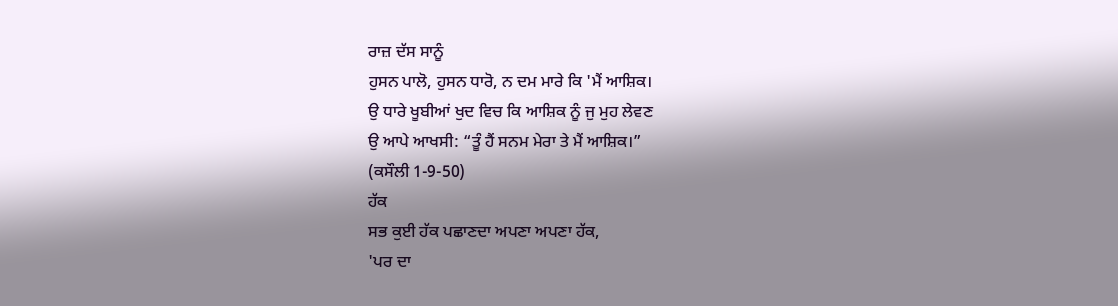ਰਾਜ਼ ਦੱਸ ਸਾਨੂੰ
ਹੁਸਨ ਪਾਲੋ, ਹੁਸਨ ਧਾਰੋ, ਨ ਦਮ ਮਾਰੇ ਕਿ 'ਮੈਂ ਆਸ਼ਿਕ।
ਉ ਧਾਰੇ ਖੂਬੀਆਂ ਖੁਦ ਵਿਚ ਕਿ ਆਸ਼ਿਕ ਨੂੰ ਜੁ ਮੁਹ ਲੇਵਣ
ਉ ਆਪੇ ਆਖਸੀ: “ਤੂੰ ਹੈਂ ਸਨਮ ਮੇਰਾ ਤੇ ਮੈਂ ਆਸ਼ਿਕ।”
(ਕਸੌਲੀ 1-9-50)
ਹੱਕ
ਸਭ ਕੁਈ ਹੱਕ ਪਛਾਣਦਾ ਅਪਣਾ ਅਪਣਾ ਹੱਕ,
'ਪਰ ਦਾ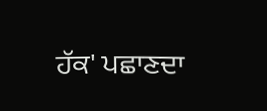ਹੱਕ' ਪਛਾਣਦਾ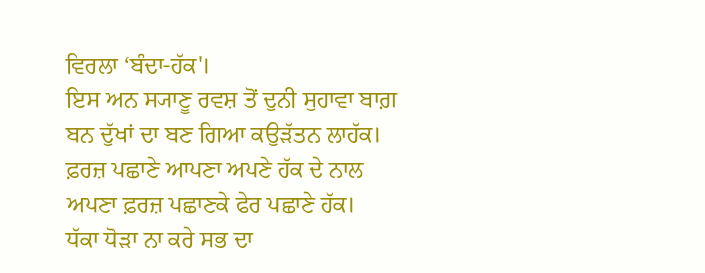ਵਿਰਲਾ ‘ਬੰਦਾ-ਹੱਕ'।
ਇਸ ਅਨ ਸ੍ਯਾਣੂ ਰਵਸ਼ ਤੋਂ ਦੁਨੀ ਸੁਹਾਵਾ ਬਾਗ਼
ਬਨ ਦੁੱਖਾਂ ਦਾ ਬਣ ਗਿਆ ਕਉੜੱਤਨ ਲਾਹੱਕ।
ਫ਼ਰਜ਼ ਪਛਾਣੇ ਆਪਣਾ ਅਪਣੇ ਹੱਕ ਦੇ ਨਾਲ
ਅਪਣਾ ਫ਼ਰਜ਼ ਪਛਾਣਕੇ ਫੇਰ ਪਛਾਣੇ ਹੱਕ।
ਧੱਕਾ ਧੋੜਾ ਨਾ ਕਰੇ ਸਭ ਦਾ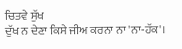ਚਿਤਵੇ ਸੁੱਖ
ਦੁੱਖ ਨ ਦੇਣਾ ਕਿਸੇ ਜੀਅ ਕਰਨਾ ਨਾ 'ਨਾ-ਹੱਕ'।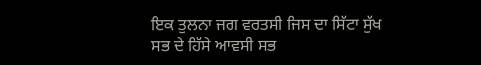ਇਕ ਤੁਲਨਾ ਜਗ ਵਰਤਸੀ ਜਿਸ ਦਾ ਸਿੱਟਾ ਸੁੱਖ
ਸਭ ਦੇ ਹਿੱਸੇ ਆਵਸੀ ਸਭ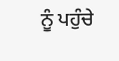ਨੂੰ ਪਹੁੰਚੇ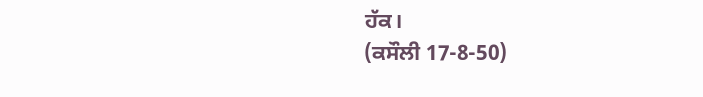ਹੱਕ।
(ਕਸੌਲੀ 17-8-50)